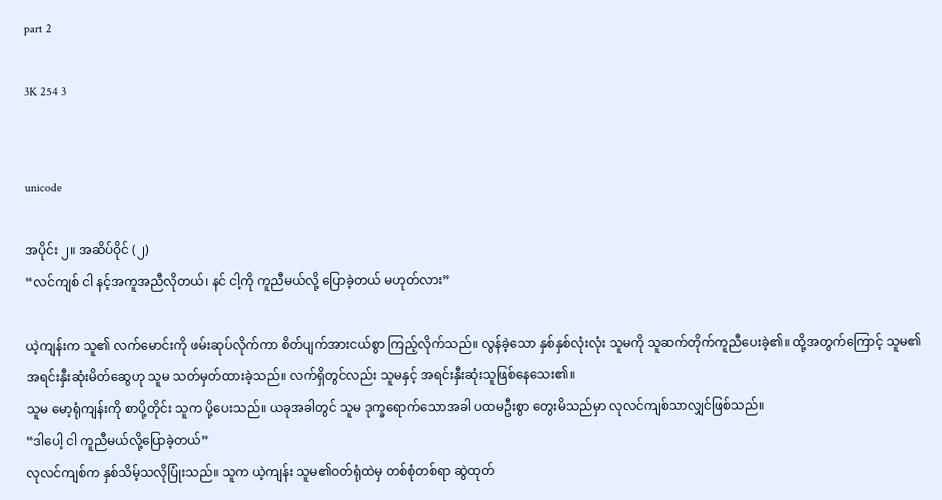part 2

3K 254 3


unicode

အပိုင်း ၂။ အဆိပ်ဝိုင် (၂)
“လင်ကျစ် ငါ နင့်အကူအညီလိုတယ်၊ နင် ငါ့ကို ကူညီမယ်လို့ ပြောခဲ့တယ် မဟုတ်လား”

ယဲ့ကျန်းက သူ၏ လက်မောင်းကို ဖမ်းဆုပ်လိုက်ကာ စိတ်ပျက်အားငယ်စွာ ကြည့်လိုက်သည်။ လွန်ခဲ့သော နှစ်နှစ်လုံးလုံး သူမကို သူဆက်တိုက်ကူညီပေးခဲ့၏။ ထို့အတွက်ကြောင့် သူမ၏ အရင်းနှီးဆုံးမိတ်ဆွေဟု သူမ သတ်မှတ်ထားခဲ့သည်။ လက်ရှိတွင်လည်း သူမနှင့် အရင်းနှီးဆုံးသူဖြစ်နေသေး၏။
သူမ မော့ရုံကျန်းကို စာပို့တိုင်း သူက ပို့ပေးသည်။ ယခုအခါတွင် သူမ ဒုက္ခရောက်သောအခါ ပထမဦးစွာ တွေးမိသည်မှာ လုလင်ကျစ်သာလျှင်ဖြစ်သည်။
“ဒါပေါ့ ငါ ကူညီမယ်လို့ပြောခဲ့တယ်”
လုလင်ကျစ်က နှစ်သိမ့်သလိုပြုံးသည်။ သူက ယဲ့ကျန်း သူမ၏ဝတ်ရုံထဲမှ တစ်စုံတစ်ရာ ဆွဲထုတ်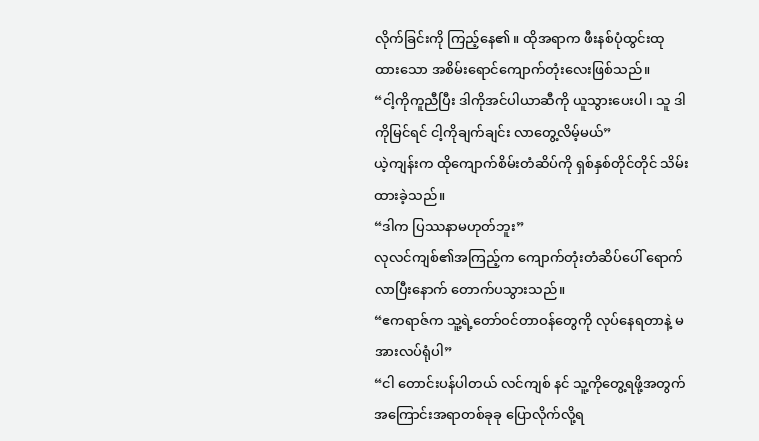လိုက်ခြင်းကို ကြည့်နေ၏။ ထိုအရာက ဖီးနစ်ပုံထွင်းထုထားသော အစိမ်းရောင်ကျောက်တုံးလေးဖြစ်သည်။
“ငါ့ကိုကူညီပြီး ဒါကိုအင်ပါယာဆီကို ယူသွားပေးပါ၊ သူ ဒါကိုမြင်ရင် ငါ့ကိုချက်ချင်း လာတွေ့လိမ့်မယ်”
ယဲ့ကျန်းက ထိုကျောက်စိမ်းတံဆိပ်ကို ရှစ်နှစ်တိုင်တိုင် သိမ်းထားခဲ့သည်။
“ဒါက ပြဿနာမဟုတ်ဘူး”
လုလင်ကျစ်၏အကြည့်က ကျောက်တုံးတံဆိပ်ပေါ် ရောက်လာပြီးနောက် တောက်ပသွားသည်။
“ဧကရာဇ်က သူ့ရဲ့တော်ဝင်တာဝန်တွေကို လုပ်နေရတာနဲ့ မအားလပ်ရုံပါ”
“ငါ တောင်းပန်ပါတယ် လင်ကျစ် နင် သူ့ကိုတွေ့ရဖို့အတွက် အကြောင်းအရာတစ်ခုခု ပြောလိုက်လို့ရ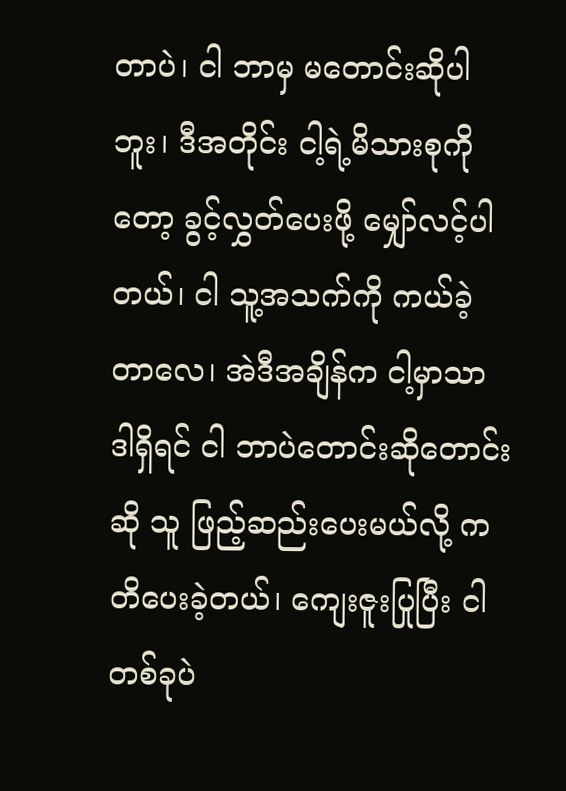တာပဲ၊ ငါ ဘာမှ မတောင်းဆိုပါဘူး၊ ဒီအတိုင်း ငါ့ရဲ့မိသားစုကိုတော့ ခွင့်လွှတ်ပေးဖို့ မျှော်လင့်ပါတယ်၊ ငါ သူ့အသက်ကို ကယ်ခဲ့တာလေ၊ အဲဒီအချိန်က ငါ့မှာသာ ဒါရှိရင် ငါ ဘာပဲတောင်းဆိုတောင်းဆို သူ ဖြည့်ဆည်းပေးမယ်လို့ ကတိပေးခဲ့တယ်၊ ကျေးဇူးပြုပြီး ငါ တစ်ခုပဲ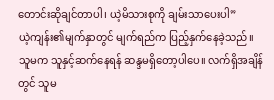တောင်းဆိုချင်တာပါ၊ ယဲ့မိသားစုကို ချမ်းသာပေးပါ”
ယဲ့ကျန်း၏မျက်နှာတွင် မျက်ရည်က ပြည့်နှက်နေခဲ့သည်။ သူမက သူနှင့်ဆက်နေရန် ဆန္ဒမရှိတော့ပါပေ။ လက်ရှိအချိန်တွင် သူမ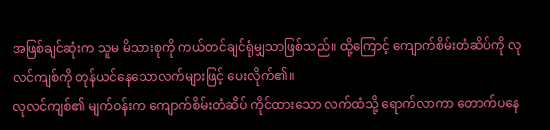အဖြစ်ချင်ဆုံးက သူမ မိသားစုကို ကယ်တင်ချင်ရုံမျှသာဖြစ်သည်။ ထို့ကြောင့် ကျောက်စိမ်းတံဆိပ်ကို လုလင်ကျစ်ကို တုန်ယင်နေသောလက်များဖြင့် ပေးလိုက်၏။
လုလင်ကျစ်၏ မျက်ဝန်းက ကျောက်စိမ်းတံဆိပ် ကိုင်ထားသော လက်ထံသို့ ရောက်လာကာ တောက်ပနေ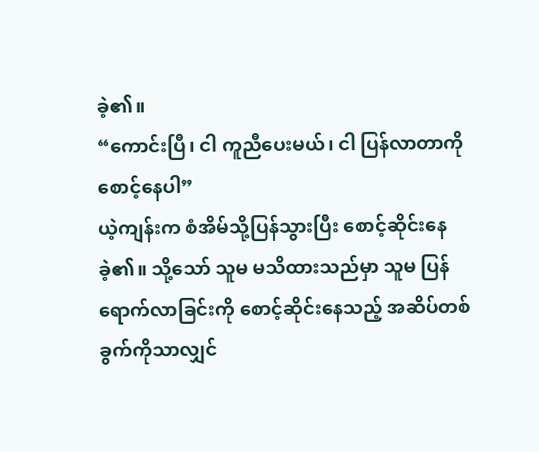ခဲ့၏။
“ကောင်းပြီ၊ ငါ ကူညီပေးမယ်၊ ငါ ပြန်လာတာကို စောင့်နေပါ”
ယဲ့ကျန်းက စံအိမ်သို့ပြန်သွားပြီး စောင့်ဆိုင်းနေခဲ့၏။ သို့သော် သူမ မသိထားသည်မှာ သူမ ပြန်ရောက်လာခြင်းကို စောင့်ဆိုင်းနေသည့် အဆိပ်တစ်ခွက်ကိုသာလျှင်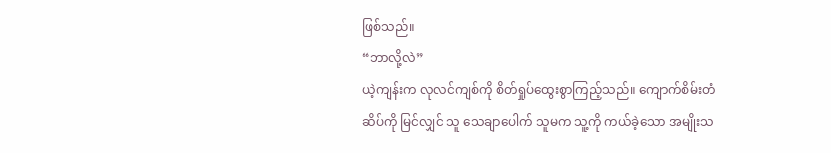ဖြစ်သည်။
“ဘာလို့လဲ”
ယဲ့ကျန်းက လုလင်ကျစ်ကို စိတ်ရှုပ်ထွေးစွာကြည့်သည်။ ကျောက်စိမ်းတံဆိပ်ကို မြင်လျှင် သူ သေချာပေါက် သူမက သူ့ကို ကယ်ခဲ့သော အမျိုးသ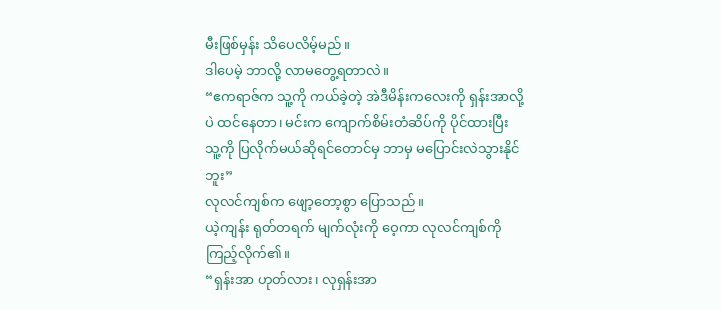မီးဖြစ်မှန်း သိပေလိမ့်မည်။
ဒါပေမဲ့ ဘာလို့ လာမတွေ့ရတာလဲ။
“ဧကရာဇ်က သူ့ကို ကယ်ခဲ့တဲ့ အဲဒီမိန်းကလေးကို ရှန်းအာလို့ပဲ ထင်နေတာ၊ မင်းက ကျောက်စိမ်းတံဆိပ်ကို ပိုင်ထားပြီး သူ့ကို ပြလိုက်မယ်ဆိုရင်တောင်မှ ဘာမှ မပြောင်းလဲသွားနိုင်ဘူး”
လုလင်ကျစ်က ဖျော့တော့စွာ ပြောသည်။
ယဲ့ကျန်း ရုတ်တရက် မျက်လုံးကို ဝေ့ကာ လုလင်ကျစ်ကို ကြည့်လိုက်၏။
“ရှန်းအာ ဟုတ်လား၊ လုရှန်းအာ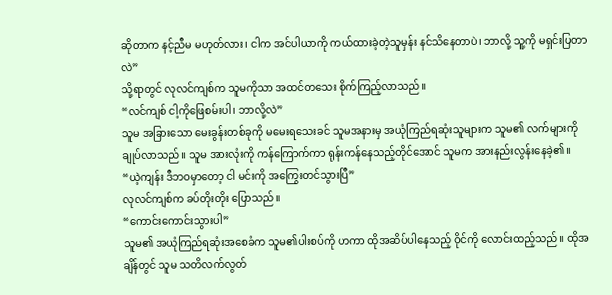ဆိုတာက နင့်ညီမ မဟုတ်လား၊ ငါက အင်ပါယာကို ကယ်ထားခဲ့တဲ့သူမှန်း နင်သိနေတာပဲ၊ ဘာလို့ သူ့ကို မရှင်းပြတာလဲ”
သို့ရာတွင် လုလင်ကျစ်က သူမကိုသာ အထင်တသေး စိုက်ကြည့်လာသည်။
“လင်ကျစ် ငါ့ကိုဖြေစမ်းပါ၊ ဘာလို့လဲ”
သူမ အခြားသော မေးခွန်းတစ်ခုကို မမေးရသေးခင် သူမအနားမှ အယုံကြည်ရဆုံးသူများက သူမ၏ လက်များကို ချုပ်လာသည်။ သူမ အားလုံးကို ကန်ကြောက်ကာ ရုန်းကန်နေသည့်တိုင်အောင် သူမက အားနည်းလွန်းနေခဲ့၏။
“ယဲ့ကျန်း ဒီဘဝမှာတော့ ငါ မင်းကို အကြွေးတင်သွားပြီ”
လုလင်ကျစ်က ခပ်တိုးတိုး ပြောသည်။
“ကောင်းကောင်းသွားပါ”
သူမ၏ အယုံကြည်ရဆုံးအစေခံက သူမ၏ပါးစပ်ကို ဟကာ ထိုအဆိပ်ပါနေသည့် ဝိုင်ကို လောင်းထည့်သည်။ ထိုအချိန်တွင် သူမ သတိလက်လွတ်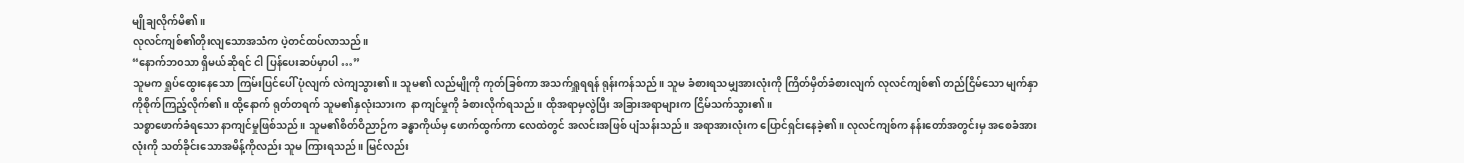မျိုချလိုက်မိ၏။
လုလင်ကျစ်၏တိုးလျသောအသံက ပဲ့တင်ထပ်လာသည်။
“နောက်ဘ၀သာ ရှိမယ်ဆိုရင် ငါ ပြန်ပေးဆပ်မှာပါ …”
သူမက ရှုပ်ထွေးနေသော ကြမ်းပြင်ပေါ် ပုံလျက် လဲကျသွား၏။ သူမ၏ လည်မျိုကို ကုတ်ခြစ်ကာ အသက်ရှူရရန် ရုန်းကန်သည်။ သူမ ခံစားရသမျှအားလုံးကို ကြိတ်မှိတ်ခံစားလျက် လုလင်ကျစ်၏ တည်ငြိမ်သော မျက်နှာကိုစိုက်ကြည့်လိုက်၏။ ထို့နောက် ရုတ်တရက် သူမ၏နှလုံးသားက  နာကျင်မှုကို ခံစားလိုက်ရသည်။ ထိုအရာမှလွဲပြီး အခြားအရာများက ငြိမ်သက်သွား၏။
သစ္စာဖောက်ခံရသော နာကျင်မှုဖြစ်သည်။ သူမ၏စိတ်ဝိညာဉ်က ခန္ဓာကိုယ်မှ ဖောက်ထွက်ကာ လေထဲတွင် အလင်းအဖြစ် ပျံသန်းသည်။ အရာအားလုံးက ပြောင်ရှင်းနေခဲ့၏။ လုလင်ကျစ်က နန်းတော်အတွင်းမှ အစေခံအားလုံးကို သတ်ခိုင်းသောအမိန့်ကိုလည်း သူမ ကြားရသည်။ မြင်လည်း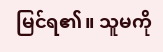မြင်ရ၏။ သူမကို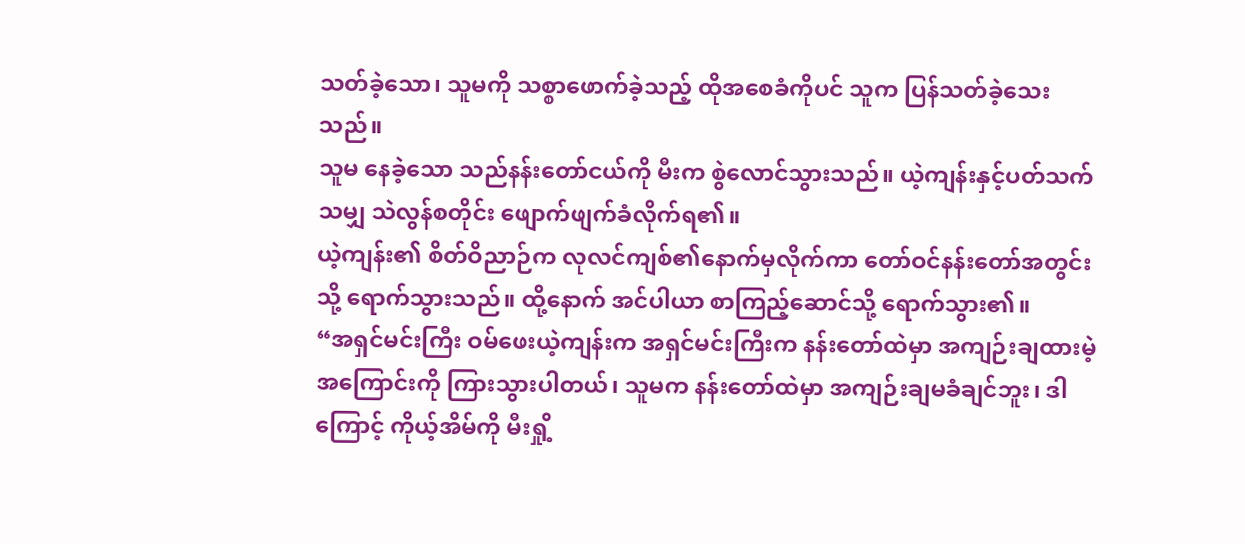သတ်ခဲ့သော၊ သူမကို သစ္စာဖောက်ခဲ့သည့် ထိုအစေခံကိုပင် သူက ပြန်သတ်ခဲ့သေးသည်။
သူမ နေခဲ့သော သည်နန်းတော်ငယ်ကို မီးက စွဲလောင်သွားသည်။ ယဲ့ကျန်းနှင့်ပတ်သက်သမျှ သဲလွန်စတိုင်း ဖျောက်ဖျက်ခံလိုက်ရ၏။
ယဲ့ကျန်း၏ စိတ်ဝိညာဉ်က လုလင်ကျစ်၏နောက်မှလိုက်ကာ တော်ဝင်နန်းတော်အတွင်းသို့ ရောက်သွားသည်။ ထို့နောက် အင်ပါယာ စာကြည့်ဆောင်သို့ ရောက်သွား၏။
“အရှင်မင်းကြီး ဝမ်ဖေးယဲ့ကျန်းက အရှင်မင်းကြီးက နန်းတော်ထဲမှာ အကျဉ်းချထားမဲ့အကြောင်းကို ကြားသွားပါတယ်၊ သူမက နန်းတော်ထဲမှာ အကျဉ်းချမခံချင်ဘူး၊ ဒါကြောင့် ကိုယ့်အိမ်ကို မီးရှို့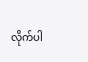လိုက်ပါ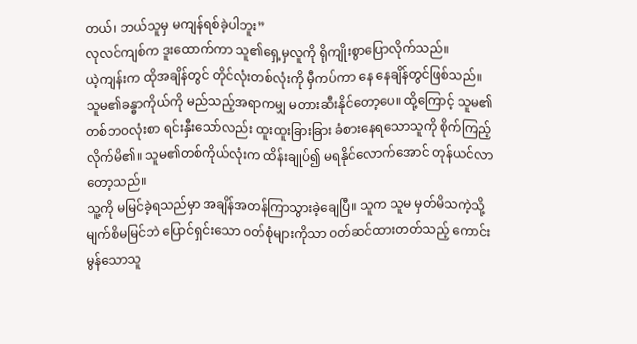တယ်၊ ဘယ်သူမှ မကျန်ရစ်ခဲ့ပါဘူး”
လုလင်ကျစ်က ဒူးထောက်ကာ သူ၏ရှေ့မှလူကို ရိုကျိုးစွာပြောလိုက်သည်။
ယဲ့ကျန်းက ထိုအချိန်တွင် တိုင်လုံးတစ်လုံးကို မှီကပ်ကာ နေ နေချိန်တွင်ဖြစ်သည်။
သူမ၏ခန္ဓာကိုယ်ကို မည်သည့်အရာကမျှ မတားဆီးနိုင်တော့ပေ။ ထို့ကြောင့် သူမ၏တစ်ဘဝလုံးစာ ရင်းနှီးသော်လည်း ထူးထူးခြားခြား ခံစားနေရသောသူကို စိုက်ကြည့်လိုက်မိ၏။ သူမ၏တစ်ကိုယ်လုံးက ထိန်းချုပ်၍ မရနိုင်လောက်အောင် တုန်ယင်လာတော့သည်။
သူ့ကို မမြင်ခဲ့ရသည်မှာ အချိန်အတန်ကြာသွားခဲ့ချေပြီ။ သူက သူမ မှတ်မိသကဲ့သို့ မျက်စိမမြင်ဘဲ ပြောင်ရှင်းသော ဝတ်စုံများကိုသာ ဝတ်ဆင်ထားတတ်သည့် ကောင်းမွန်သောသူ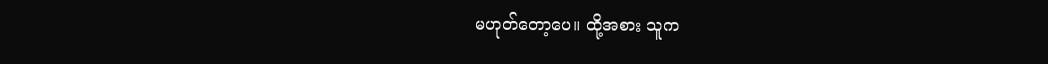မဟုတ်တော့ပေ။ ထို့အစား သူက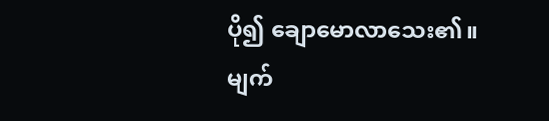ပို၍ ချောမောလာသေး၏။ မျက်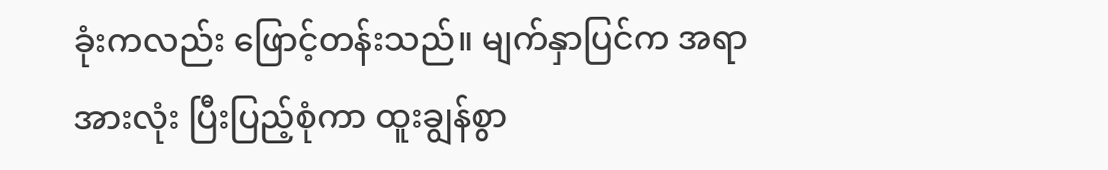ခုံးကလည်း ဖြောင့်တန်းသည်။ မျက်နှာပြင်က အရာအားလုံး ပြီးပြည့်စုံကာ ထူးချွန်စွာ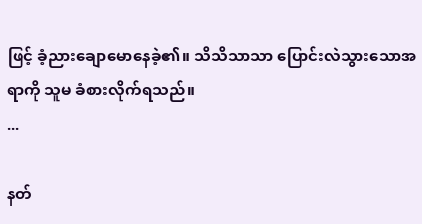ဖြင့် ခံ့ညားချောမောနေခဲ့၏။ သိသိသာသာ ပြောင်းလဲသွားသောအရာကို သူမ ခံစားလိုက်ရသည်။
...

နတ်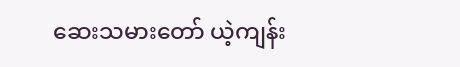ဆေးသမားတော် ယဲ့ကျန်း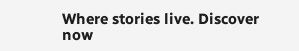Where stories live. Discover now